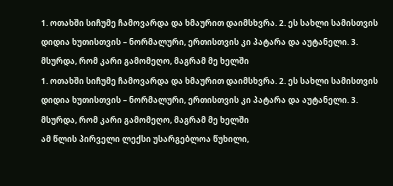1. ოთახში სიჩუმე ჩამოვარდა და ხმაურით დაიმსხვრა. 2. ეს სახლი სამისთვის დიდია ხუთისთვის – ნორმალური, ერთისთვის კი პატარა და აუტანელი. 3. მსურდა, რომ კარი გამომეღო, მაგრამ მე ხელში
1. ოთახში სიჩუმე ჩამოვარდა და ხმაურით დაიმსხვრა. 2. ეს სახლი სამისთვის დიდია ხუთისთვის – ნორმალური, ერთისთვის კი პატარა და აუტანელი. 3. მსურდა, რომ კარი გამომეღო, მაგრამ მე ხელში
ამ წლის პირველი ლექსი უსარგებლოა წუხილი,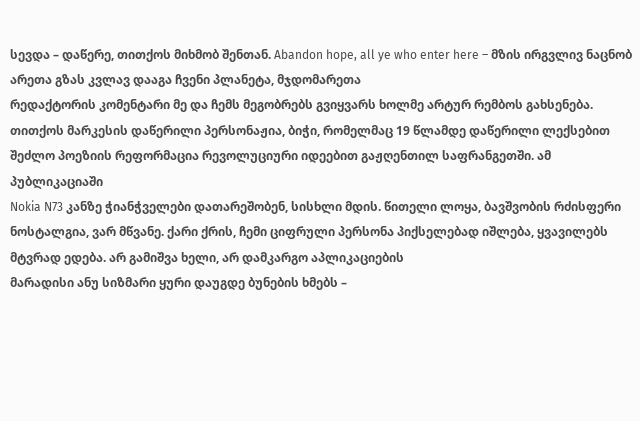სევდა – დაწერე, თითქოს მიხმობ შენთან. Abandon hope, all ye who enter here – მზის ირგვლივ ნაცნობ არეთა გზას კვლავ დააგა ჩვენი პლანეტა, მჯდომარეთა
რედაქტორის კომენტარი მე და ჩემს მეგობრებს გვიყვარს ხოლმე არტურ რემბოს გახსენება. თითქოს მარკესის დაწერილი პერსონაჟია, ბიჭი, რომელმაც 19 წლამდე დაწერილი ლექსებით შეძლო პოეზიის რეფორმაცია რევოლუციური იდეებით გაჟღენთილ საფრანგეთში. ამ პუბლიკაციაში
Nokia N73 კანზე ჭიანჭველები დათარეშობენ, სისხლი მდის. წითელი ლოყა, ბავშვობის რძისფერი ნოსტალგია, ვარ მწვანე. ქარი ქრის, ჩემი ციფრული პერსონა პიქსელებად იშლება, ყვავილებს მტვრად ედება. არ გამიშვა ხელი, არ დამკარგო აპლიკაციების
მარადისი ანუ სიზმარი ყური დაუგდე ბუნების ხმებს –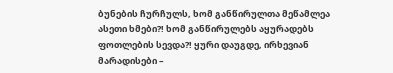ბუნების ჩურჩულს, ხომ განწირულთა მეწამლეა ასეთი ხმები?! ხომ განწირულებს აყურადებს ფოთლების სევდა?! ყური დაუგდე, ირხევიან მარადისები –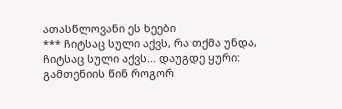ათასწლოვანი ეს ხეები
*** ჩიტსაც სული აქვს, რა თქმა უნდა, ჩიტსაც სული აქვს… დაუგდე ყური: გამთენიის წინ როგორ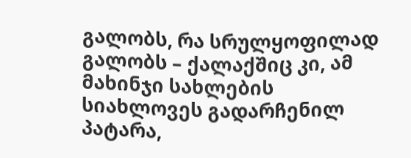გალობს, რა სრულყოფილად გალობს – ქალაქშიც კი, ამ მახინჯი სახლების სიახლოვეს გადარჩენილ პატარა,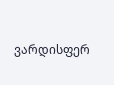ვარდისფერ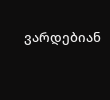ვარდებიან